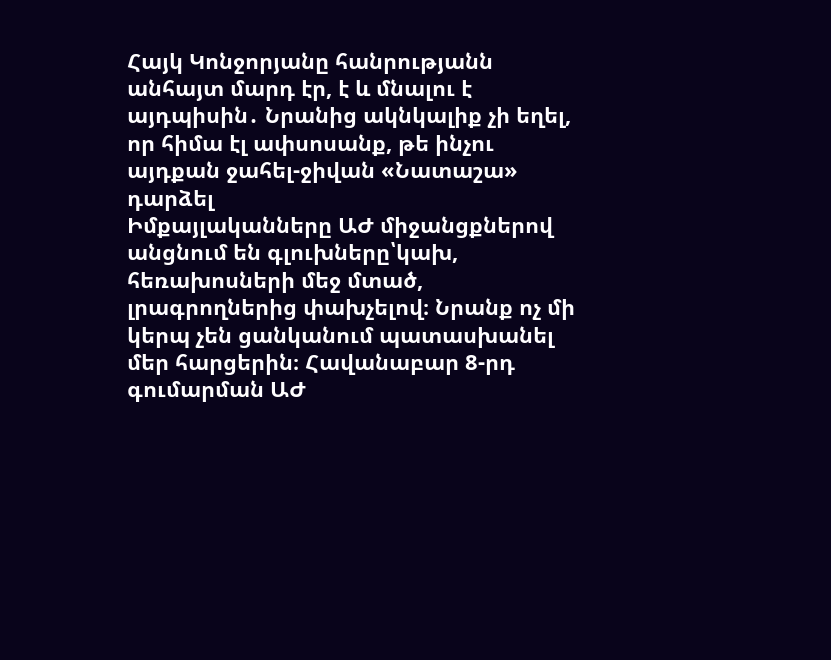Հայկ Կոնջորյանը հանրությանն անհայտ մարդ էր, է և մնալու է այդպիսին․ Նրանից ակնկալիք չի եղել, որ հիմա էլ ափսոսանք, թե ինչու այդքան ջահել-ջիվան «Նատաշա» դարձել
Իմքայլականները ԱԺ միջանցքներով անցնում են գլուխները՝կախ, հեռախոսների մեջ մտած, լրագրողներից փախչելով։ Նրանք ոչ մի կերպ չեն ցանկանում պատասխանել մեր հարցերին։ Հավանաբար 8-րդ գումարման ԱԺ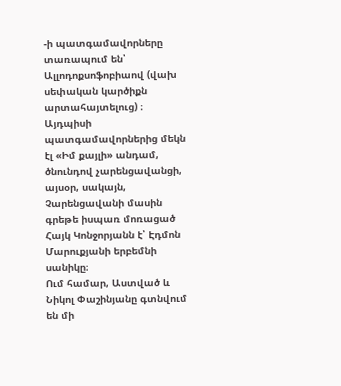-ի պատգամավորները տառապում են՝ Ալլոդոքսոֆոբիաով (վախ սեփական կարծիքն արտահայտելուց) ։
Այդպիսի պատգամավորներից մեկն էլ «Իմ քայլի» անդամ, ծնունդով չարենցավանցի, այսօր, սակայն, Չարենցավանի մասին գրեթե իսպառ մոռացած Հայկ Կոնջորյանն է՝ Էդմոն Մարուքյանի երբեմնի սանիկը։
Ում համար, Աստված և Նիկոլ Փաշինյանը գտնվում են մի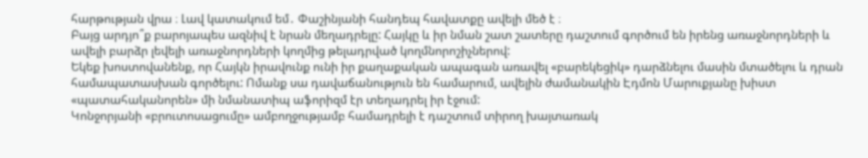հարթության վրա ։ Լավ կատակում եմ․ Փաշինյանի հանդեպ հավատքը ավելի մեծ է ։
Բայց արդյո՞ք բարոյապես ազնիվ է նրան մեղադրելը: Հայկը և իր նման շատ շատերը դաշտում գործում են իրենց առաջնորդների և ավելի բարձր լեվելի առաջնորդների կողմից թելադրված կողմնորոշիչներով:
Եկեք խոստովանենք, որ Հայկն իրավունք ունի իր քաղաքական ապագան առավել «բարեկեցիկ» դարձնելու մասին մտածելու և դրան համապատասխան գործելու: Ոմանք սա դավաճանություն են համարում, ավելին ժամանակին Էդմոն Մարուքյանը խիստ «պատահականորեն» մի նմանատիպ աֆորիզմ էր տեղադրել իր էջում:
Կոնջորյանի «բրուտոսացումը» ամբողջությամբ համադրելի է դաշտում տիրող խայտառակ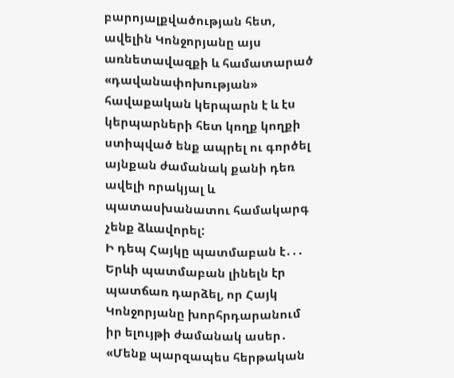բարոյալքվածության հետ, ավելին Կոնջորյանը այս առնետավազքի և համատարած «դավանափոխության» հավաքական կերպարն է և էս կերպարների հետ կողք կողքի ստիպված ենք ապրել ու գործել այնքան ժամանակ քանի դեռ ավելի որակյալ և պատասխանատու համակարգ չենք ձևավորել:
Ի դեպ Հայկը պատմաբան է․․․
Երևի պատմաբան լինելն էր պատճառ դարձել, որ Հայկ Կոնջորյանը խորհրդարանում իր ելույթի ժամանակ ասեր․
«Մենք պարզապես հերթական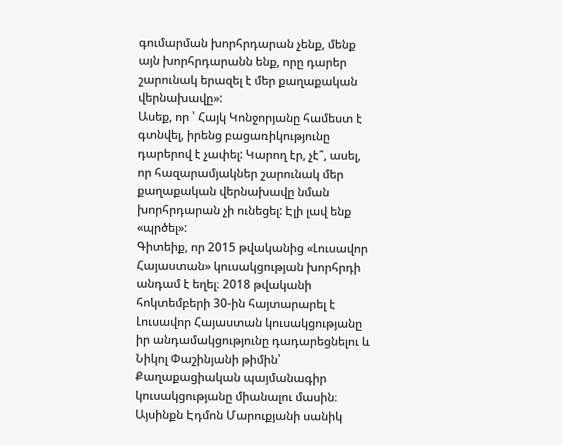գումարման խորհրդարան չենք, մենք այն խորհրդարանն ենք, որը դարեր շարունակ երազել է մեր քաղաքական վերնախավը»:
Ասեք, որ ՝ Հայկ Կոնջորյանը համեստ է գտնվել, իրենց բացառիկությունը դարերով է չափել: Կարող էր, չէ՞, ասել, որ հազարամյակներ շարունակ մեր քաղաքական վերնախավը նման խորհրդարան չի ունեցել: Էլի լավ ենք «պրծել»:
Գիտեիք, որ 2015 թվականից «Լուսավոր Հայաստան» կուսակցության խորհրդի անդամ է եղել։ 2018 թվականի հոկտեմբերի 30-ին հայտարարել է Լուսավոր Հայաստան կուսակցությանը իր անդամակցությունը դադարեցնելու և Նիկոլ Փաշինյանի թիմին՝ Քաղաքացիական պայմանագիր կուսակցությանը միանալու մասին։ Այսինքն Էդմոն Մարուքյանի սանիկ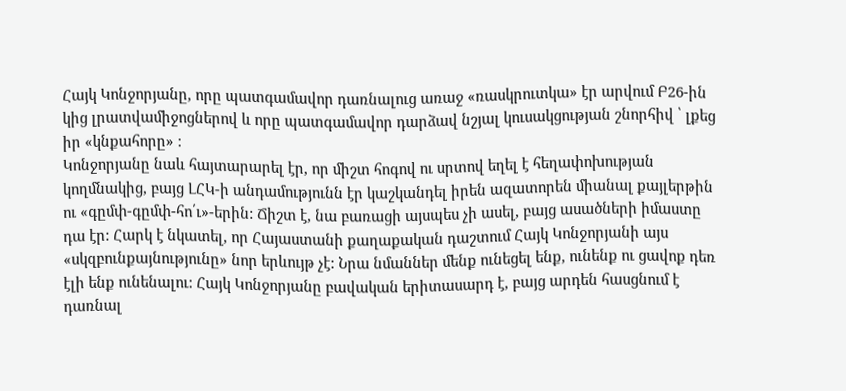Հայկ Կոնջորյանը, որը պատգամավոր դառնալուց առաջ «ռասկրուտկա» էր արվում Բ26-ին կից լրատվամիջոցներով և որը պատգամավոր դարձավ նշյալ կուսակցության շնորհիվ ՝ լքեց իր «կնքահորը» ։
Կոնջորյանը նաև հայտարարել էր, որ միշտ հոգով ու սրտով եղել է հեղափոխության կողմնակից, բայց ԼՀԿ-ի անդամությունն էր կաշկանդել իրեն ազատորեն միանալ քայլերթին ու «գըմփ-գըմփ-հո՛ւ»-երին: Ճիշտ է, նա բառացի այսպես չի ասել, բայց ասածների իմաստը դա էր: Հարկ է նկատել, որ Հայաստանի քաղաքական դաշտում Հայկ Կոնջորյանի այս «սկզբունքայնությունը» նոր երևույթ չէ: Նրա նմաններ մենք ունեցել ենք, ունենք ու ցավոք դեռ էլի ենք ունենալու: Հայկ Կոնջորյանը բավական երիտասարդ է, բայց արդեն հասցնում է դառնալ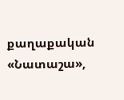քաղաքական «Նատաշա»,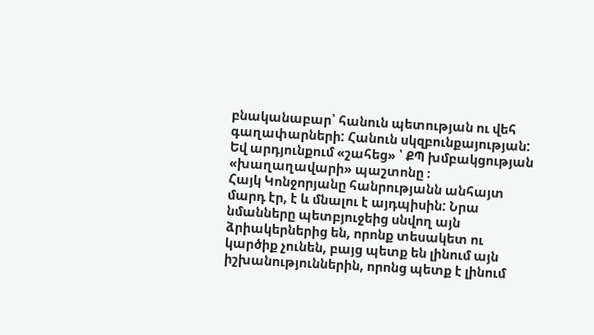բնականաբար՝ հանուն պետության ու վեհ գաղափարների: Հանուն սկզբունքայության: Եվ արդյունքում «շահեց» ՝ ՔՊ խմբակցության «խաղաղավարի» պաշտոնը ։
Հայկ Կոնջորյանը հանրությանն անհայտ մարդ էր, է և մնալու է այդպիսին: Նրա նմանները պետբյուջեից սնվող այն ձրիակերներից են, որոնք տեսակետ ու կարծիք չունեն, բայց պետք են լինում այն իշխանություններին, որոնց պետք է լինում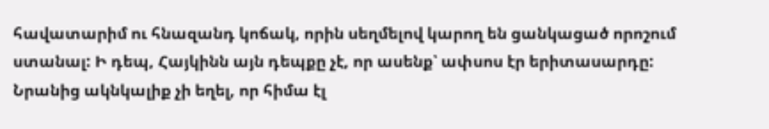հավատարիմ ու հնազանդ կոճակ, որին սեղմելով կարող են ցանկացած որոշում ստանալ: Ի դեպ, Հայկինն այն դեպքը չէ, որ ասենք՝ ափսոս էր երիտասարդը: Նրանից ակնկալիք չի եղել, որ հիմա էլ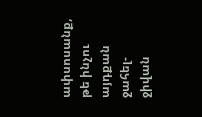ափսոսանք, թե ինչու այդքան ջահել-ջիվան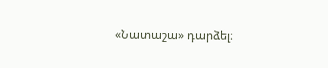«Նատաշա» դարձել։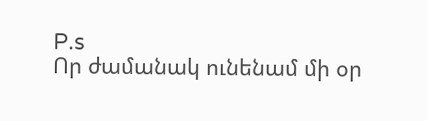P.s
Որ ժամանակ ունենամ մի օր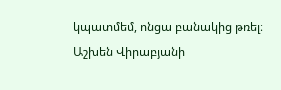կպատմեմ, ոնցա բանակից թռել։
Աշխեն Վիրաբյանի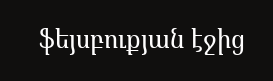ֆեյսբուքյան էջից